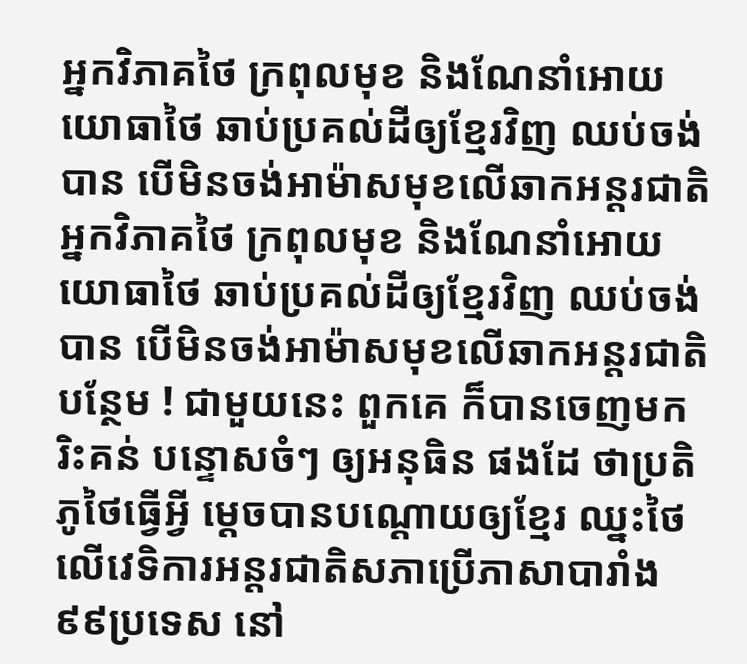អ្នកវិភាគថៃ ក្រពុលមុខ និងណែនាំអោយយោធាថៃ ឆាប់ប្រគល់ដីឲ្យខ្មែរវិញ ឈប់ចង់បាន បើមិនចង់អាម៉ាសមុខលើឆាកអន្តរជាតិ
អ្នកវិភាគថៃ ក្រពុលមុខ និងណែនាំអោយយោធាថៃ ឆាប់ប្រគល់ដីឲ្យខ្មែរវិញ ឈប់ចង់បាន បើមិនចង់អាម៉ាសមុខលើឆាកអន្តរជាតិបន្ថែម ! ជាមួយនេះ ពួកគេ ក៏បានចេញមករិះគន់ បន្ទោសចំៗ ឲ្យអនុធិន ផងដែ ថាប្រតិភូថៃធ្វើអ្វី ម្តេចបានបណ្តោយឲ្យខ្មែរ ឈ្នះថៃលើវេទិការអន្តរជាតិសភាប្រើភាសាបារាំង ៩៩ប្រទេស នៅ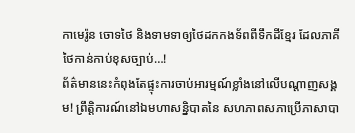កាមេរ៉ូន ចោទថៃ និងទាមទាឲ្យថៃដកកងទ័ពពីទឹកដីខ្មែរ ដែលភាគីថៃកាន់កាប់ខុសច្បាប់…!
ព័ត៌មាននេះកំពុងតែផ្ទុះការចាប់អារម្មណ៍ខ្លាំងនៅលើបណ្តាញសង្គម! ព្រឹត្តិការណ៍នៅឯមហាសន្និបាតនៃ សហភាពសភាប្រើភាសាបា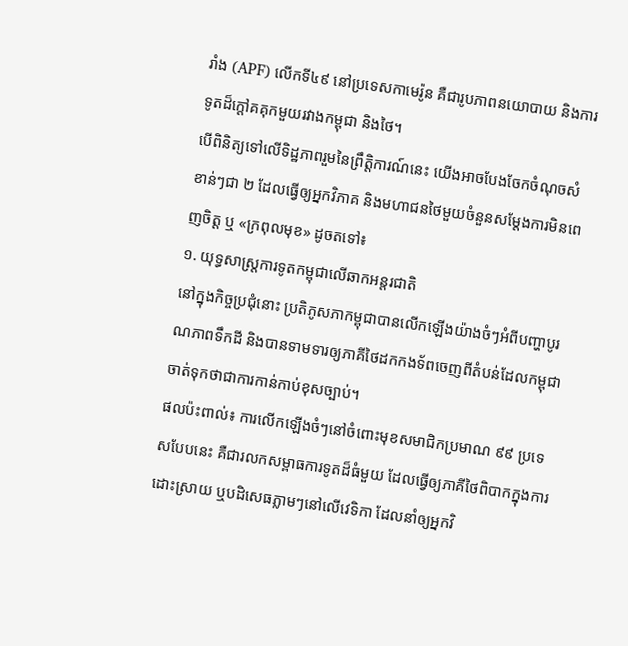រាំង (APF) លើកទី៤៩ នៅប្រទេសកាមេរ៉ូន គឺជារូបភាពនយោបាយ និងការទូតដ៏ក្តៅគគុកមួយរវាងកម្ពុជា និងថៃ។
បើពិនិត្យទៅលើទិដ្ឋភាពរួមនៃព្រឹត្តិការណ៍នេះ យើងអាចបែងចែកចំណុចសំខាន់ៗជា ២ ដែលធ្វើឲ្យអ្នកវិភាគ និងមហាជនថៃមួយចំនួនសម្តែងការមិនពេញចិត្ត ឬ «ក្រពុលមុខ» ដូចតទៅ៖
១. យុទ្ធសាស្ត្រការទូតកម្ពុជាលើឆាកអន្តរជាតិ
នៅក្នុងកិច្ចប្រជុំនោះ ប្រតិភូសភាកម្ពុជាបានលើកឡើងយ៉ាងចំៗអំពីបញ្ហាបូរណភាពទឹកដី និងបានទាមទារឲ្យភាគីថៃដកកងទ័ពចេញពីតំបន់ដែលកម្ពុជាចាត់ទុកថាជាការកាន់កាប់ខុសច្បាប់។
ផលប៉ះពាល់៖ ការលើកឡើងចំៗនៅចំពោះមុខសមាជិកប្រមាណ ៩៩ ប្រទេសបែបនេះ គឺជារលកសម្ពាធការទូតដ៏ធំមួយ ដែលធ្វើឲ្យភាគីថៃពិបាកក្នុងការដោះស្រាយ ឬបដិសេធភ្លាមៗនៅលើវេទិកា ដែលនាំឲ្យអ្នកវិ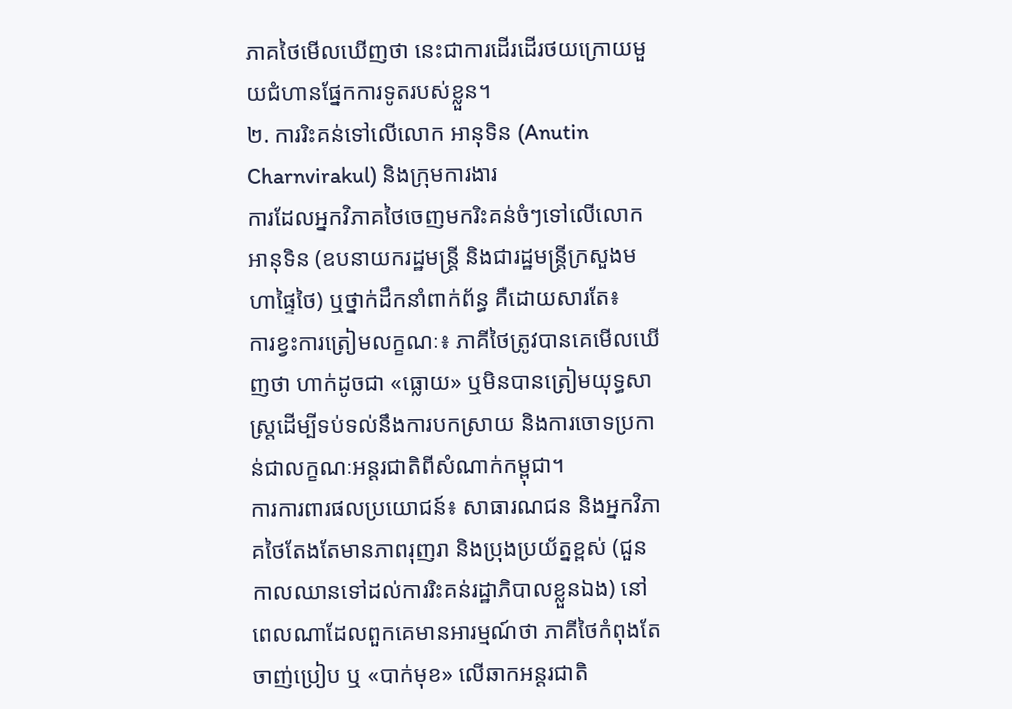ភាគថៃមើលឃើញថា នេះជាការដើរដើរថយក្រោយមួយជំហានផ្នែកការទូតរបស់ខ្លួន។
២. ការរិះគន់ទៅលើលោក អានុទិន (Anutin Charnvirakul) និងក្រុមការងារ
ការដែលអ្នកវិភាគថៃចេញមករិះគន់ចំៗទៅលើលោក អានុទិន (ឧបនាយករដ្ឋមន្ត្រី និងជារដ្ឋមន្ត្រីក្រសួងមហាផ្ទៃថៃ) ឬថ្នាក់ដឹកនាំពាក់ព័ន្ធ គឺដោយសារតែ៖
ការខ្វះការត្រៀមលក្ខណៈ៖ ភាគីថៃត្រូវបានគេមើលឃើញថា ហាក់ដូចជា «ធ្លោយ» ឬមិនបានត្រៀមយុទ្ធសាស្ត្រដើម្បីទប់ទល់នឹងការបកស្រាយ និងការចោទប្រកាន់ជាលក្ខណៈអន្តរជាតិពីសំណាក់កម្ពុជា។
ការការពារផលប្រយោជន៍៖ សាធារណជន និងអ្នកវិភាគថៃតែងតែមានភាពរុញរា និងប្រុងប្រយ័ត្នខ្ពស់ (ជួនកាលឈានទៅដល់ការរិះគន់រដ្ឋាភិបាលខ្លួនឯង) នៅពេលណាដែលពួកគេមានអារម្មណ៍ថា ភាគីថៃកំពុងតែចាញ់ប្រៀប ឬ «បាក់មុខ» លើឆាកអន្តរជាតិ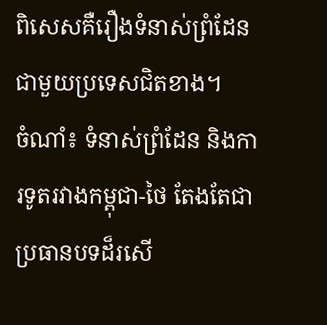ពិសេសគឺរឿងទំនាស់ព្រំដែនជាមួយប្រទេសជិតខាង។
ចំណាំ៖ ទំនាស់ព្រំដែន និងការទូតរវាងកម្ពុជា-ថៃ តែងតែជាប្រធានបទដ៏រសើ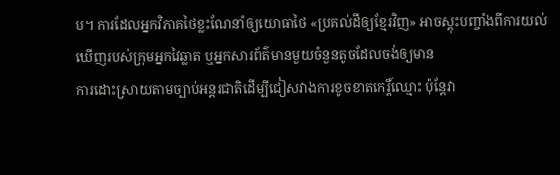ប។ ការដែលអ្នកវិភាគថៃខ្លះណែនាំឲ្យយោធាថៃ «ប្រគល់ដីឲ្យខ្មែរវិញ» អាចស្តុះបញ្ចាំងពីការយល់ឃើញរបស់ក្រុមអ្នកវៃឆ្លាត ឬអ្នកសារព័ត៌មានមួយចំនួនតូចដែលចង់ឲ្យមាន
ការដោះស្រាយតាមច្បាប់អន្តរជាតិដើម្បីជៀសវាងការខូចខាតកេរ្តិ៍ឈ្មោះ ប៉ុន្តែវា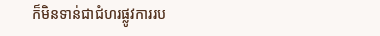ក៏មិនទាន់ជាជំហរផ្លូវការរប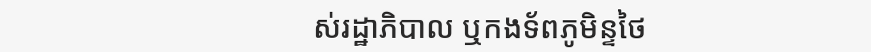ស់រដ្ឋាភិបាល ឬកងទ័ពភូមិន្ទថៃ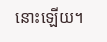នោះឡើយ។